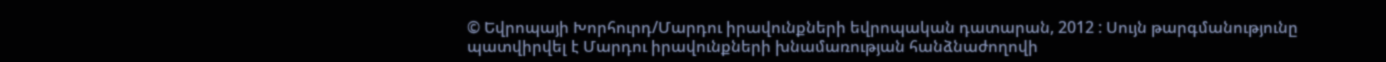© Եվրոպայի Խորհուրդ/Մարդու իրավունքների եվրոպական դատարան, 2012 : Սույն թարգմանությունը պատվիրվել է Մարդու իրավունքների խնամառության հանձնաժողովի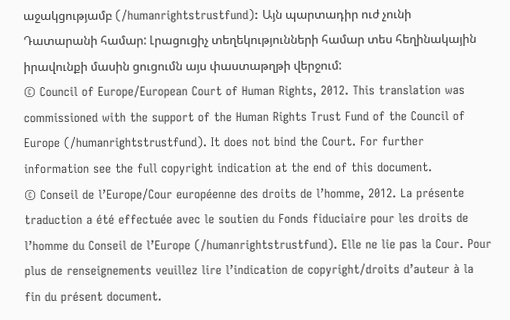աջակցությամբ (/humanrightstrustfund): Այն պարտադիր ուժ չունի Դատարանի համար: Լրացուցիչ տեղեկությունների համար տես հեղինակային իրավունքի մասին ցուցումն այս փաստաթղթի վերջում:
© Council of Europe/European Court of Human Rights, 2012. This translation was commissioned with the support of the Human Rights Trust Fund of the Council of Europe (/humanrightstrustfund). It does not bind the Court. For further information see the full copyright indication at the end of this document.
© Conseil de l’Europe/Cour européenne des droits de l’homme, 2012. La présente traduction a été effectuée avec le soutien du Fonds fiduciaire pour les droits de l’homme du Conseil de l’Europe (/humanrightstrustfund). Elle ne lie pas la Cour. Pour plus de renseignements veuillez lire l’indication de copyright/droits d’auteur à la fin du présent document.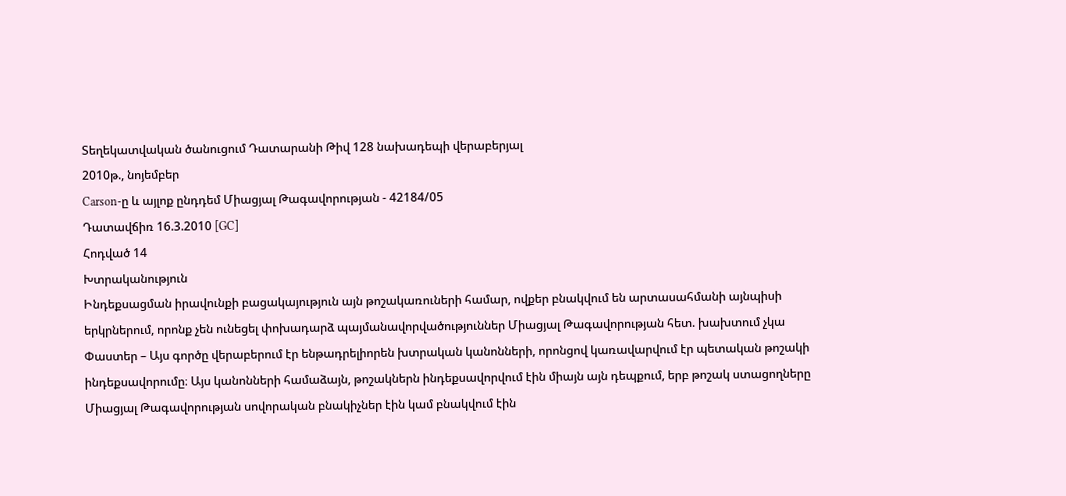Տեղեկատվական ծանուցում Դատարանի Թիվ 128 նախադեպի վերաբերյալ
2010թ., նոյեմբեր
Carson-ը և այլոք ընդդեմ Միացյալ Թագավորության - 42184/05
Դատավճիռ 16.3.2010 [GC]
Հոդված 14
Խտրականություն
Ինդեքսացման իրավունքի բացակայություն այն թոշակառուների համար, ովքեր բնակվում են արտասահմանի այնպիսի երկրներում, որոնք չեն ունեցել փոխադարձ պայմանավորվածություններ Միացյալ Թագավորության հետ. խախտում չկա
Փաստեր – Այս գործը վերաբերում էր ենթադրելիորեն խտրական կանոնների, որոնցով կառավարվում էր պետական թոշակի ինդեքսավորումը։ Այս կանոնների համաձայն, թոշակներն ինդեքսավորվում էին միայն այն դեպքում, երբ թոշակ ստացողները Միացյալ Թագավորության սովորական բնակիչներ էին կամ բնակվում էին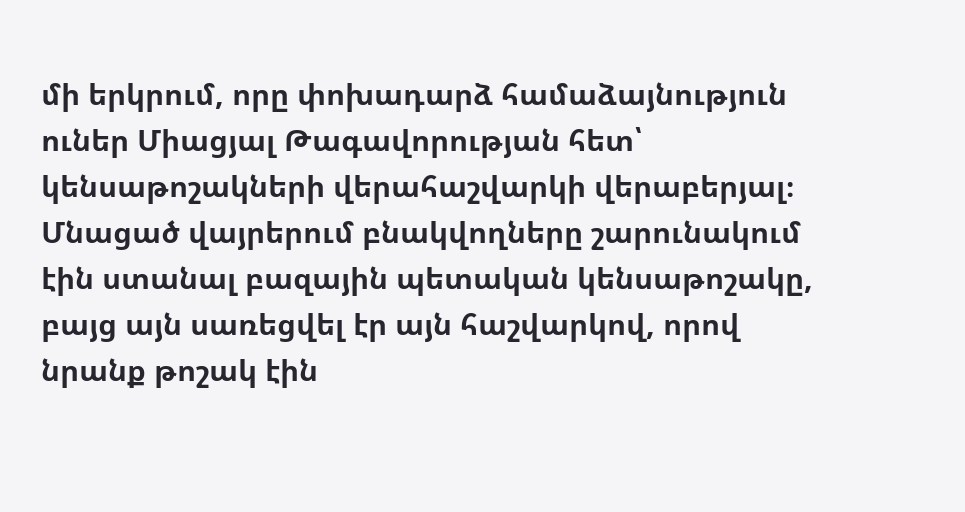մի երկրում, որը փոխադարձ համաձայնություն ուներ Միացյալ Թագավորության հետ՝ կենսաթոշակների վերահաշվարկի վերաբերյալ։ Մնացած վայրերում բնակվողները շարունակում էին ստանալ բազային պետական կենսաթոշակը, բայց այն սառեցվել էր այն հաշվարկով, որով նրանք թոշակ էին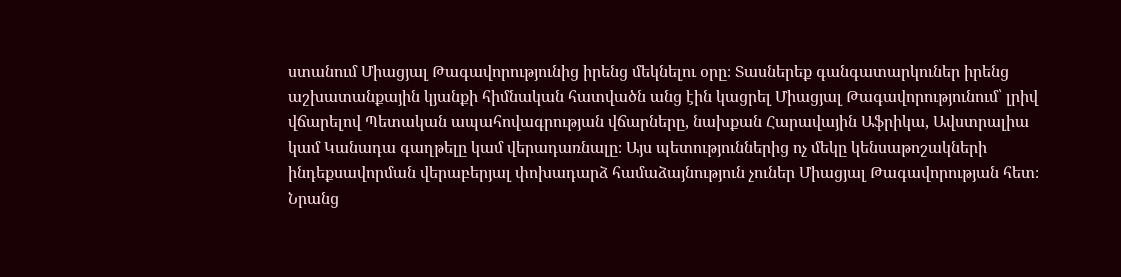ստանում Միացյալ Թագավորությունից իրենց մեկնելու օրը։ Տասներեք գանգատարկուներ իրենց աշխատանքային կյանքի հիմնական հատվածն անց էին կացրել Միացյալ Թագավորությունում՝ լրիվ վճարելով Պետական ապահովագրության վճարները, նախքան Հարավային Աֆրիկա, Ավստրալիա կամ Կանադա գաղթելը կամ վերադառնալը։ Այս պետություններից ոչ մեկը կենսաթոշակների ինդեքսավորման վերաբերյալ փոխադարձ համաձայնություն չուներ Միացյալ Թագավորության հետ։ Նրանց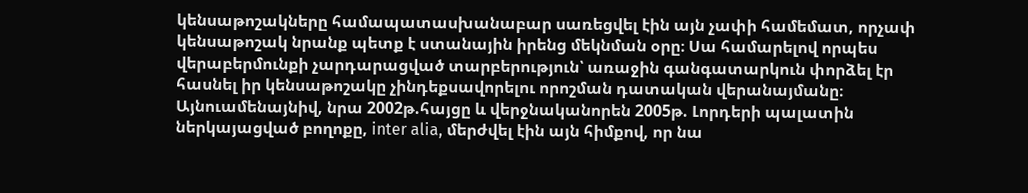կենսաթոշակները համապատասխանաբար սառեցվել էին այն չափի համեմատ, որչափ կենսաթոշակ նրանք պետք է ստանային իրենց մեկնման օրը։ Սա համարելով որպես վերաբերմունքի չարդարացված տարբերություն՝ առաջին գանգատարկուն փորձել էր հասնել իր կենսաթոշակը չինդեքսավորելու որոշման դատական վերանայմանը։ Այնուամենայնիվ, նրա 2002թ.հայցը և վերջնականորեն 2005թ. Լորդերի պալատին ներկայացված բողոքը, inter alia, մերժվել էին այն հիմքով, որ նա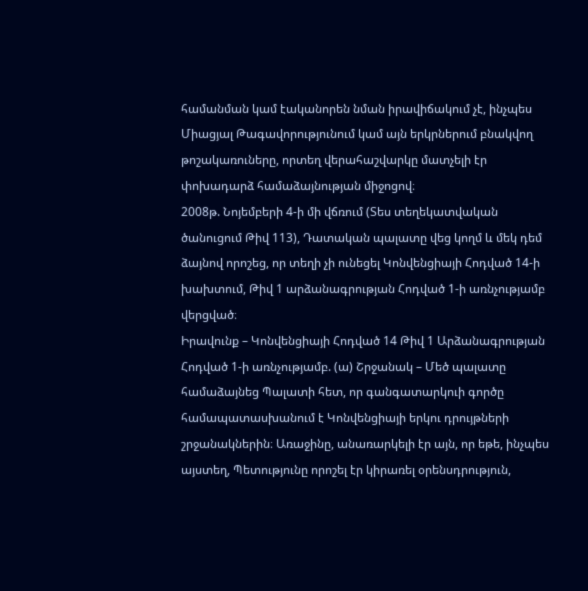համանման կամ էականորեն նման իրավիճակում չէ, ինչպես Միացյալ Թագավորությունում կամ այն երկրներում բնակվող թոշակառուները, որտեղ վերահաշվարկը մատչելի էր փոխադարձ համաձայնության միջոցով։
2008թ. Նոյեմբերի 4-ի մի վճռում (Տես տեղեկատվական ծանուցում Թիվ 113), Դատական պալատը վեց կողմ և մեկ դեմ ձայնով որոշեց, որ տեղի չի ունեցել Կոնվենցիայի Հոդված 14-ի խախտում, Թիվ 1 արձանագրության Հոդված 1-ի առնչությամբ վերցված։
Իրավունք – Կոնվենցիայի Հոդված 14 Թիվ 1 Արձանագրության Հոդված 1-ի առնչությամբ. (ա) Շրջանակ – Մեծ պալատը համաձայնեց Պալատի հետ, որ գանգատարկուի գործը համապատասխանում է Կոնվենցիայի երկու դրույթների շրջանակներին։ Առաջինը, անառարկելի էր այն, որ եթե, ինչպես այստեղ, Պետությունը որոշել էր կիրառել օրենսդրություն,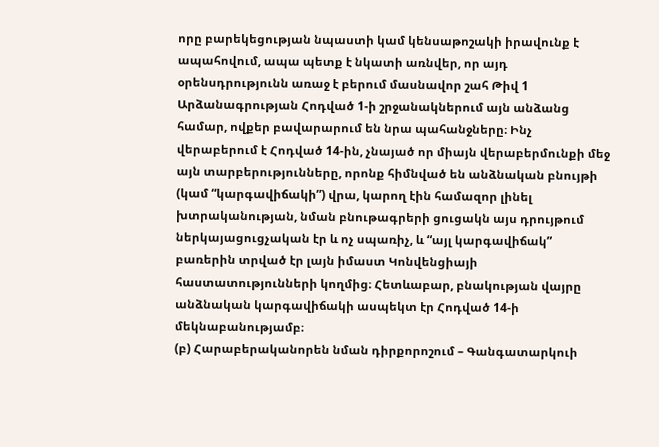որը բարեկեցության նպաստի կամ կենսաթոշակի իրավունք է ապահովում, ապա պետք է նկատի առնվեր, որ այդ օրենսդրությունն առաջ է բերում մասնավոր շահ Թիվ 1 Արձանագրության Հոդված 1-ի շրջանակներում այն անձանց համար, ովքեր բավարարում են նրա պահանջները։ Ինչ վերաբերում է Հոդված 14-ին, չնայած որ միայն վերաբերմունքի մեջ այն տարբերությունները, որոնք հիմնված են անձնական բնույթի (կամ “կարգավիճակի”) վրա, կարող էին համազոր լինել խտրականության, նման բնութագրերի ցուցակն այս դրույթում ներկայացուցչական էր և ոչ սպառիչ, և “այլ կարգավիճակ” բառերին տրված էր լայն իմաստ Կոնվենցիայի հաստատությունների կողմից։ Հետևաբար, բնակության վայրը անձնական կարգավիճակի ասպեկտ էր Հոդված 14-ի մեկնաբանությամբ։
(բ) Հարաբերականորեն նման դիրքորոշում – Գանգատարկուի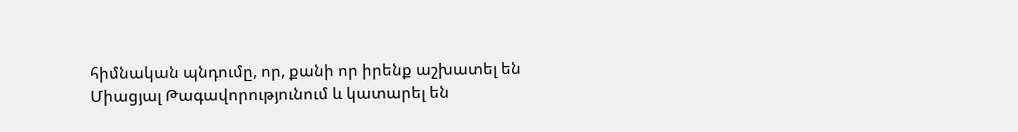հիմնական պնդումը, որ, քանի որ իրենք աշխատել են Միացյալ Թագավորությունում և կատարել են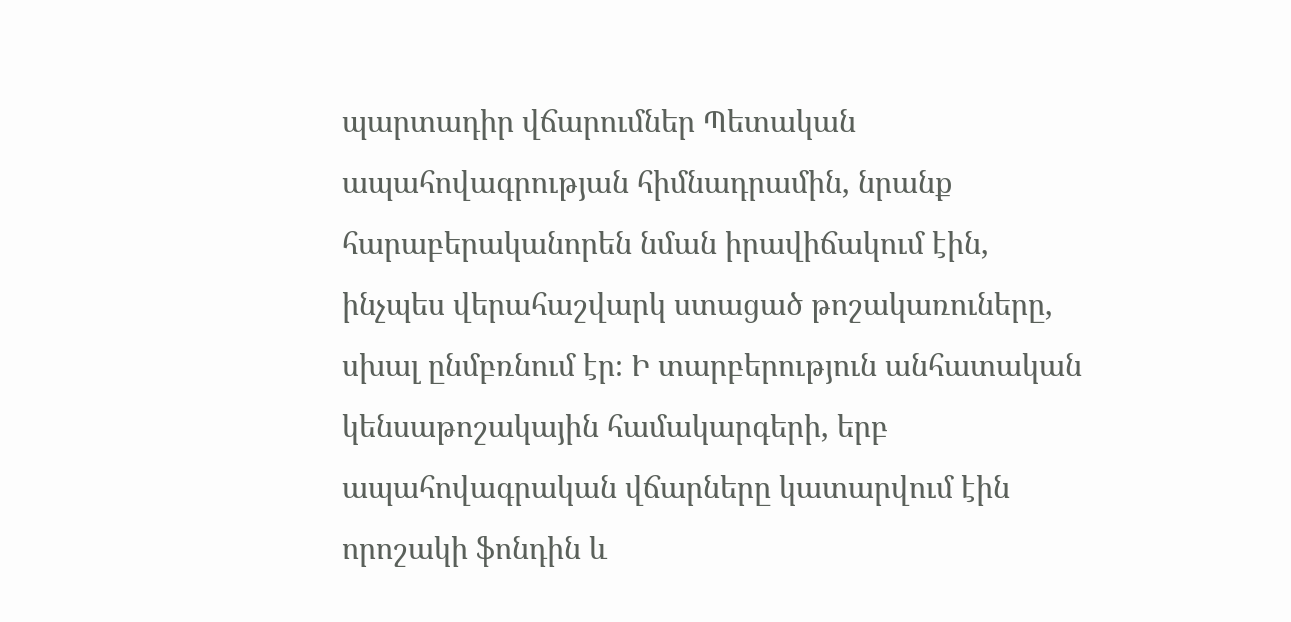պարտադիր վճարումներ Պետական ապահովագրության հիմնադրամին, նրանք հարաբերականորեն նման իրավիճակում էին, ինչպես վերահաշվարկ ստացած թոշակառուները, սխալ ընմբռնում էր։ Ի տարբերություն անհատական կենսաթոշակային համակարգերի, երբ ապահովագրական վճարները կատարվում էին որոշակի ֆոնդին և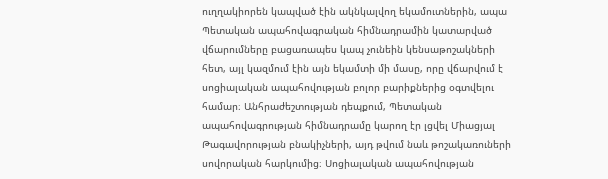ուղղակիորեն կապված էին ակնկալվող եկամուտներին, ապա Պետական ապահովագրական հիմնադրամին կատարված վճարումները բացառապես կապ չունեին կենսաթոշակների հետ, այլ կազմում էին այն եկամտի մի մասը, որը վճարվում է սոցիալական ապահովության բոլոր բարիքներից օգտվելու համար։ Անհրաժեշտության դեպքում, Պետական ապահովագրության հիմնադրամը կարող էր լցվել Միացյալ Թագավորության բնակիչների, այդ թվում նաև թոշակառուների սովորական հարկումից։ Սոցիալական ապահովության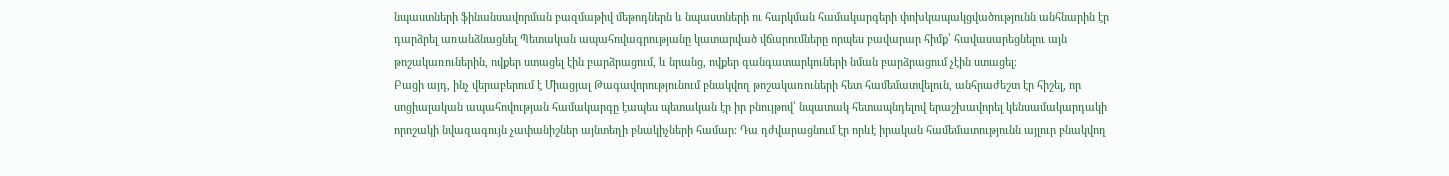նպաստների ֆինանսավորման բազմաթիվ մեթոդներն և նպաստների ու հարկման համակարգերի փոխկապակցվածությունն անհնարին էր դարձրել առանձնացնել Պետական ապահովագրությանը կատարված վճարումները որպես բավարար հիմք՝ հավասարեցնելու այն թոշակառուներին, ովքեր ստացել էին բարձրացում, և նրանց, ովքեր գանգատարկուների նման բարձրացում չէին ստացել։
Բացի այդ, ինչ վերաբերում է Միացյալ Թագավորությունում բնակվող թոշակառուների հետ համեմատվելուն, անհրաժեշտ էր հիշել, որ սոցիալական ապահովության համակարգը էապես պետական էր իր բնույթով՝ նպատակ հետապնդելով երաշխավորել կենսամակարդակի որոշակի նվազագույն չափանիշներ այնտեղի բնակիչների համար։ Դա դժվարացնում էր որևէ իրական համեմատությունն այլուր բնակվող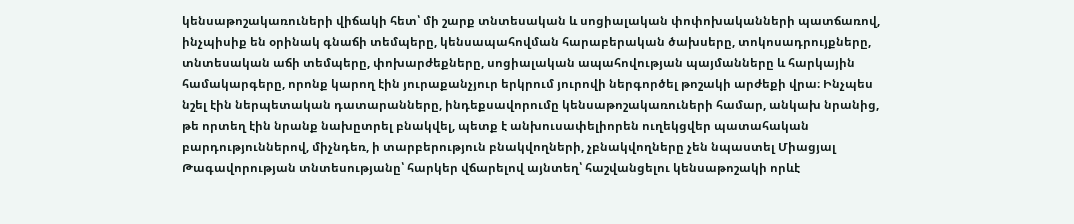կենսաթոշակառուների վիճակի հետ՝ մի շարք տնտեսական և սոցիալական փոփոխականների պատճառով, ինչպիսիք են օրինակ գնաճի տեմպերը, կենսապահովման հարաբերական ծախսերը, տոկոսադրույքները, տնտեսական աճի տեմպերը, փոխարժեքները, սոցիալական ապահովության պայմանները և հարկային համակարգերը, որոնք կարող էին յուրաքանչյուր երկրում յուրովի ներգործել թոշակի արժեքի վրա։ Ինչպես նշել էին ներպետական դատարանները, ինդեքսավորումը կենսաթոշակառուների համար, անկախ նրանից, թե որտեղ էին նրանք նախըտրել բնակվել, պետք է անխուսափելիորեն ուղեկցվեր պատահական բարդություններով, միչնդեռ, ի տարբերություն բնակվողների, չբնակվողները չեն նպաստել Միացյալ Թագավորության տնտեսությանը՝ հարկեր վճարելով այնտեղ՝ հաշվանցելու կենսաթոշակի որևէ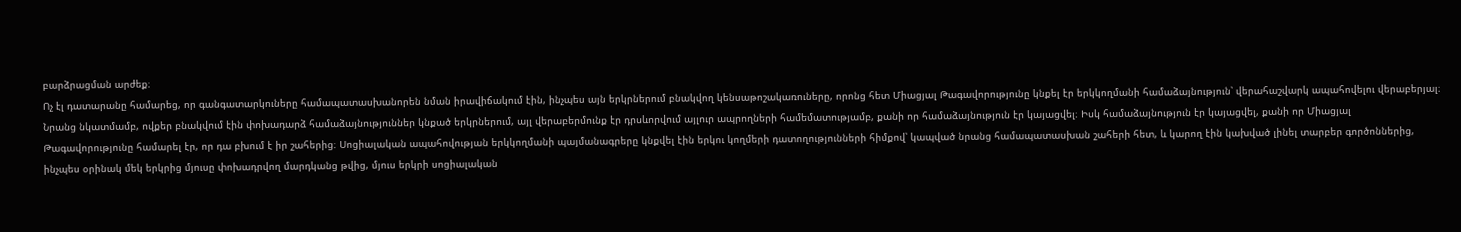բարձրացման արժեք։
Ոչ էլ դատարանը համարեց, որ գանգատարկուները համապատասխանորեն նման իրավիճակում էին, ինչպես այն երկրներում բնակվող կենսաթոշակառուները, որոնց հետ Միացյալ Թագավորությունը կնքել էր երկկողմանի համաձայնություն՝ վերահաշվարկ ապահովելու վերաբերյալ։ Նրանց նկատմամբ, ովքեր բնակվում էին փոխադարձ համաձայնություններ կնքած երկրներում, այլ վերաբերմունք էր դրսևորվում այլուր ապրողների համեմատությամբ, քանի որ համաձայնություն էր կայացվել։ Իսկ համաձայնություն էր կայացվել, քանի որ Միացյալ Թագավորությունը համարել էր, որ դա բխում է իր շահերից։ Սոցիալական ապահովության երկկողմանի պայմանագրերը կնքվել էին երկու կողմերի դատողությունների հիմքով՝ կապված նրանց համապատասխան շահերի հետ, և կարող էին կախված լինել տարբեր գործոններից, ինչպես օրինակ մեկ երկրից մյուսը փոխադրվող մարդկանց թվից, մյուս երկրի սոցիալական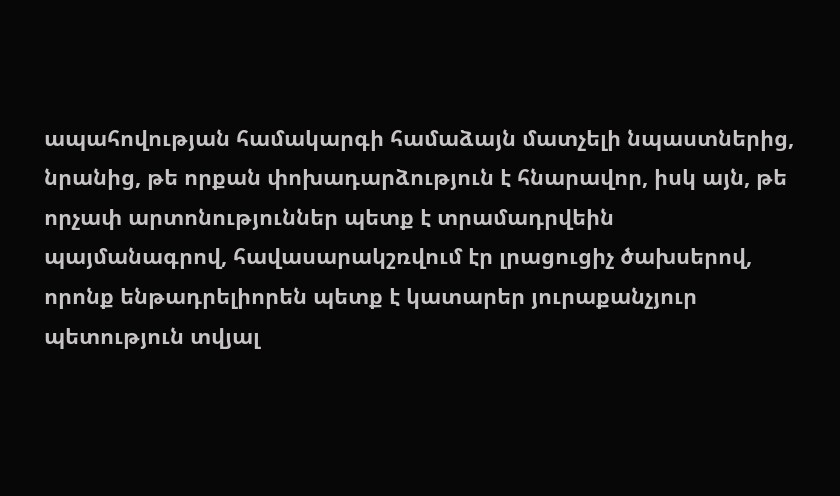ապահովության համակարգի համաձայն մատչելի նպաստներից, նրանից, թե որքան փոխադարձություն է հնարավոր, իսկ այն, թե որչափ արտոնություններ պետք է տրամադրվեին պայմանագրով, հավասարակշռվում էր լրացուցիչ ծախսերով, որոնք ենթադրելիորեն պետք է կատարեր յուրաքանչյուր պետություն տվյալ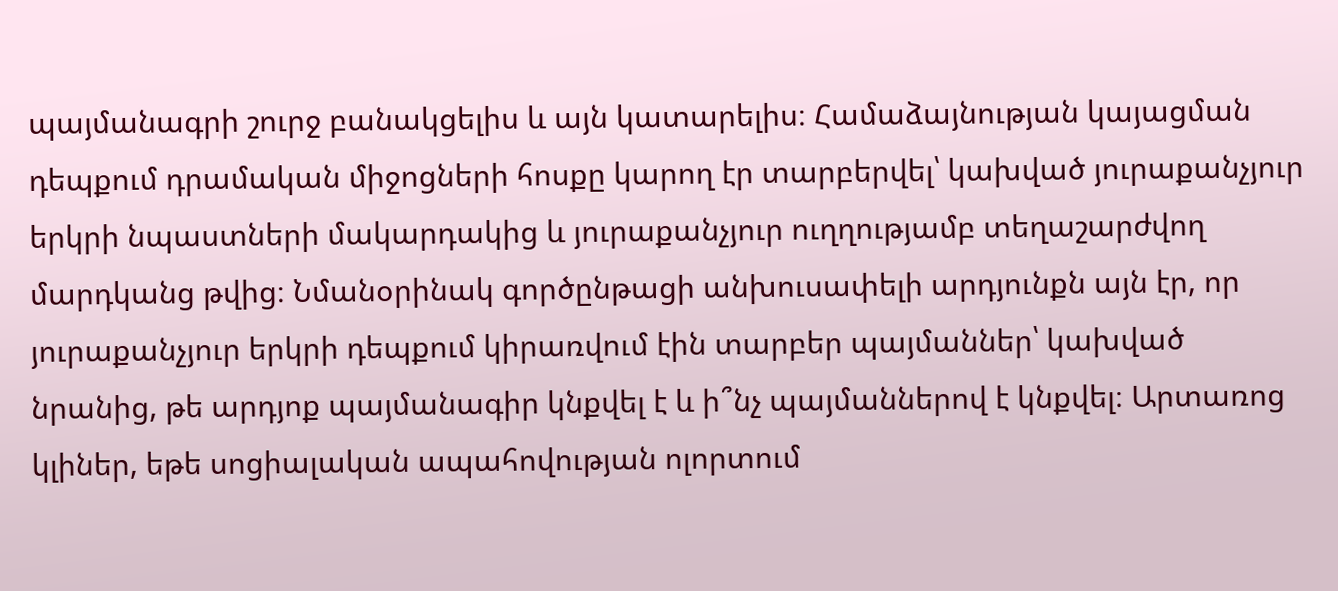պայմանագրի շուրջ բանակցելիս և այն կատարելիս։ Համաձայնության կայացման դեպքում դրամական միջոցների հոսքը կարող էր տարբերվել՝ կախված յուրաքանչյուր երկրի նպաստների մակարդակից և յուրաքանչյուր ուղղությամբ տեղաշարժվող մարդկանց թվից։ Նմանօրինակ գործընթացի անխուսափելի արդյունքն այն էր, որ յուրաքանչյուր երկրի դեպքում կիրառվում էին տարբեր պայմաններ՝ կախված նրանից, թե արդյոք պայմանագիր կնքվել է և ի՞նչ պայմաններով է կնքվել։ Արտառոց կլիներ, եթե սոցիալական ապահովության ոլորտում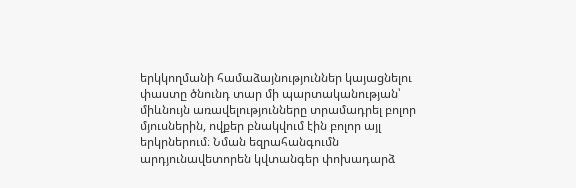երկկողմանի համաձայնություններ կայացնելու փաստը ծնունդ տար մի պարտականության՝ միևնույն առավելությունները տրամադրել բոլոր մյուսներին, ովքեր բնակվում էին բոլոր այլ երկրներում։ Նման եզրահանգումն արդյունավետորեն կվտանգեր փոխադարձ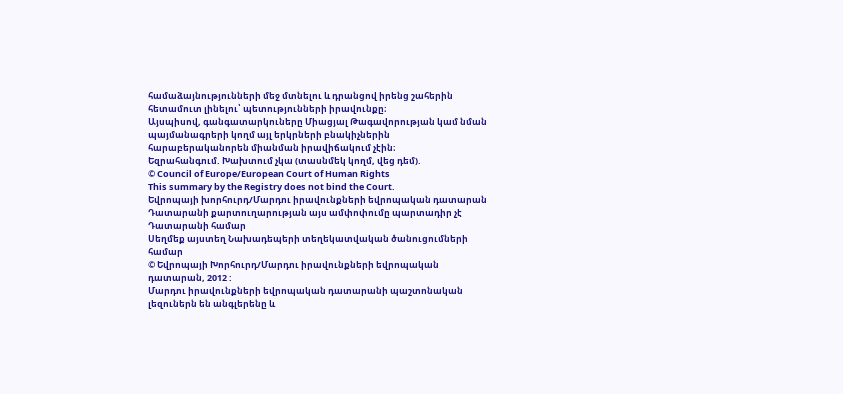համաձայնությունների մեջ մտնելու և դրանցով իրենց շահերին հետամուտ լինելու՝ պետությունների իրավունքը։
Այսպիսով, գանգատարկուները Միացյալ Թագավորության կամ նման պայմանագրերի կողմ այլ երկրների բնակիչներին հարաբերականորեն միանման իրավիճակում չէին։
Եզրահանգում. Խախտում չկա (տասնմեկ կողմ, վեց դեմ).
© Council of Europe/European Court of Human Rights
This summary by the Registry does not bind the Court.
Եվրոպայի խորհուրդ/Մարդու իրավունքների եվրոպական դատարան
Դատարանի քարտուղարության այս ամփոփումը պարտադիր չէ Դատարանի համար
Սեղմեք այստեղ Նախադեպերի տեղեկատվական ծանուցումների համար
© Եվրոպայի Խորհուրդ/Մարդու իրավունքների եվրոպական դատարան, 2012 :
Մարդու իրավունքների եվրոպական դատարանի պաշտոնական լեզուներն են անգլերենը և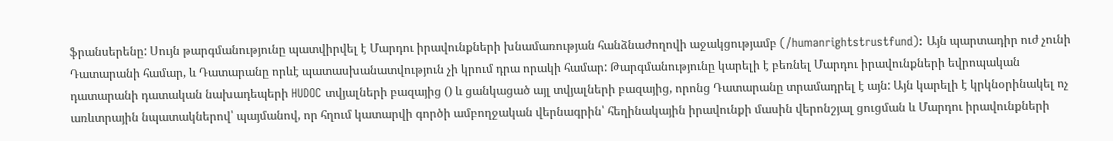ֆրանսերենը: Սույն թարգմանությունը պատվիրվել է Մարդու իրավունքների խնամառության հանձնաժողովի աջակցությամբ (/humanrightstrustfund): Այն պարտադիր ուժ չունի Դատարանի համար, և Դատարանը որևէ պատասխանատվություն չի կրում դրա որակի համար: Թարգմանությունը կարելի է բեռնել Մարդու իրավունքների եվրոպական դատարանի դատական նախադեպերի HUDOC տվյալների բազայից () և ցանկացած այլ տվյալների բազայից, որոնց Դատարանը տրամադրել է այն: Այն կարելի է կրկնօրինակել ոչ առևտրային նպատակներով՝ պայմանով, որ հղում կատարվի գործի ամբողջական վերնագրին՝ հեղինակային իրավունքի մասին վերոնշյալ ցուցման և Մարդու իրավունքների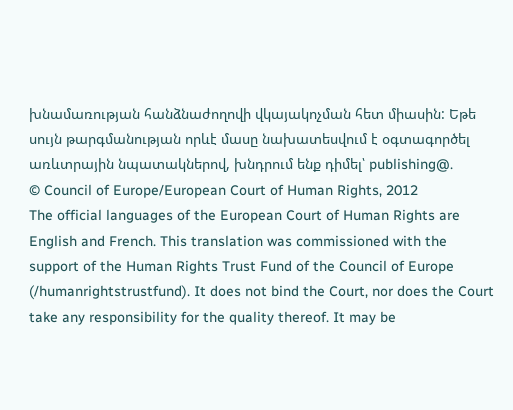խնամառության հանձնաժողովի վկայակոչման հետ միասին: Եթե սույն թարգմանության որևէ մասը նախատեսվում է օգտագործել առևտրային նպատակներով, խնդրում ենք դիմել՝ publishing@.
© Council of Europe/European Court of Human Rights, 2012
The official languages of the European Court of Human Rights are English and French. This translation was commissioned with the support of the Human Rights Trust Fund of the Council of Europe (/humanrightstrustfund). It does not bind the Court, nor does the Court take any responsibility for the quality thereof. It may be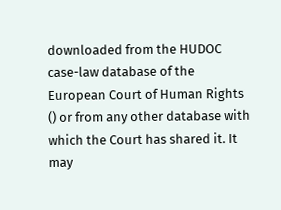downloaded from the HUDOC case-law database of the European Court of Human Rights () or from any other database with which the Court has shared it. It may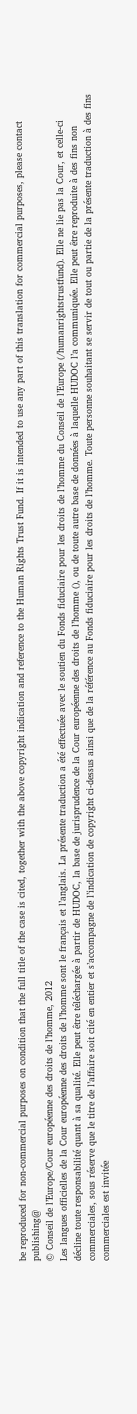be reproduced for non-commercial purposes on condition that the full title of the case is cited, together with the above copyright indication and reference to the Human Rights Trust Fund. If it is intended to use any part of this translation for commercial purposes, please contact publishing@
© Conseil de l’Europe/Cour européenne des droits de l’homme, 2012
Les langues officielles de la Cour européenne des droits de l’homme sont le français et l’anglais. La présente traduction a été effectuée avec le soutien du Fonds fiduciaire pour les droits de l’homme du Conseil de l’Europe (/humanrightstrustfund). Elle ne lie pas la Cour, et celle-ci décline toute responsabilité quant à sa qualité. Elle peut être téléchargée à partir de HUDOC, la base de jurisprudence de la Cour européenne des droits de l’homme (), ou de toute autre base de données à laquelle HUDOC l’a communiquée. Elle peut être reproduite à des fins non commerciales, sous réserve que le titre de l’affaire soit cité en entier et s’accompagne de l’indication de copyright ci-dessus ainsi que de la référence au Fonds fiduciaire pour les droits de l’homme. Toute personne souhaitant se servir de tout ou partie de la présente traduction à des fins commerciales est invitée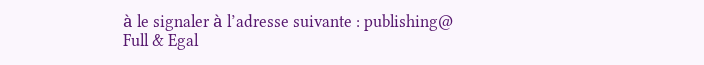à le signaler à l’adresse suivante : publishing@
Full & Egal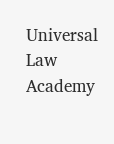Universal Law Academy